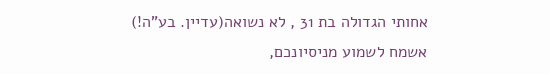אחותי הגדולה בת 31 , לא נשואה(עדיין. בע"ה!)
אשמח לשמוע מניסיונכם,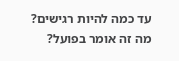עד כמה להיות רגישים?
מה זה אומר בפועל?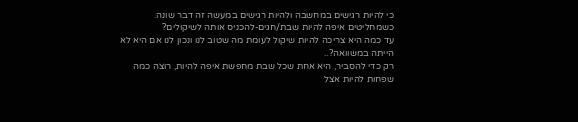כי להיות רגישים במחשבה ולהיות רגישים במעשה זה דבר שונה. כשמחליטים איפה להיות שבת/חגים-להכניס אותה לשיקולים?
עד כמה היא צריכה להיות שיקול לעומת מה שטוב לנו ונכון לנו אם היא לא הייתה במשוואה?..
רק כדי להסביר, היא אחת שכל שבת מחפשת איפה להיות, רוצה כמה שפחות להיות אצל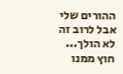ההורים שלי אבל לרוב זה לא הולך...
חוץ ממנו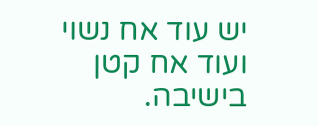יש עוד אח נשוי ועוד אח קטן בישיבה.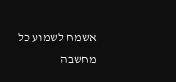אשמח לשמוע כל מחשבה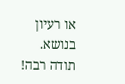או רעיון בנושא.
תודה רבה!